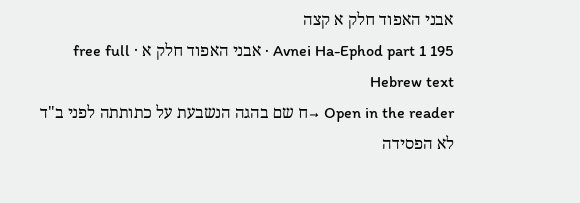אבני האפוד חלק א קצה
Avnei Ha-Ephod part 1 195 · אבני האפוד חלק א · free full Hebrew text
Open in the reader →ח שם בהגה הנשבעת על כתותתה לפני ב"ד לא הפסידה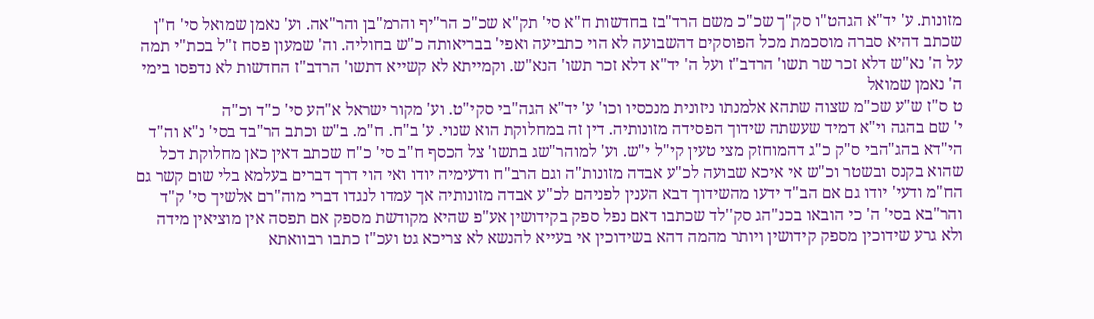מזונות. ע' יד"א הגהט"ו סק"ך שכ"כ משם הרד"בז בחדשות ח"א סי' תק"א שכ"כ הר"יף והרמ"בן והר"אה. וע' נאמן שמואל סי' ח"ן שכתב דהיא סברה מוסכמת מכל הפוסקים דהשבועה לא הוי כתביעה ואפי' בבריאותה כ"ש בחוליה. וה' שמעון פסח ז"ל בכת"י תמה על ה' נא"ש דלא זכר שר תשו' הרדב"ז ועל ה' יד"א דלא זכר תשו' הנא"ש. וקמייתא לא קשייא דתשו' הרדב"ז החדשות לא נדפסו בימי ה' נאמן שמואל
ט ס"ז ש"ע שכ"מ שצוה שתהא אלמנתו ניזונית מנכסיו וכו' ע' יד"א הגה"בי סקי"ט. וע' מקור ישראל א"הע סי' כ"ד וכ"ה
י' שם בהגה וי"א דמיד שעשתה שידוך הפסידה מזונותיה. דין זה במחלוקת הוא שנוי. ע' ב"ח. ח"מ. ב"ש וכתב הר"בד בסי' נ"א וה"ד הי"דא בהג"הבי ס"ק כ"ג דהמוחזק מצי טעין קי"ל י"ש. וע' למוהר"שג בתשו' צל הכסף ח"ב סי' כ"ח שכתב דאין כאן מחלוקת דכל שהוא בקנס ובשטר וכ"ש אי איכא שבועה לכ"ע אבדה מזונות"ה וגם הרב"ח ודעימיה יודו ואי הוי דרך דברים בעלמא בלי שום קשר גם הח"מ ודעי' יודו גם אם הב"ד ידעו מהשידוך דבא הענין לפניהם לכ"ע אבדה מזונותיה אך עמדו לנגדו דברי מוה"רם אלשיך סי' ק"ד והר"בא בסי' ה' כי הובאו בכנ"הג סק''לד שכתבו דאם נפל ספק בקידושין אע"פ שהיא מקודשת מספק אם תפסה אין מוציאין מידה ולא גרע שידוכין מספק קידושין ויותר מהמה דהא בשידוכין אי בעייא להנשא לא צריכא גט ועכ"ז כתבו רבוואתא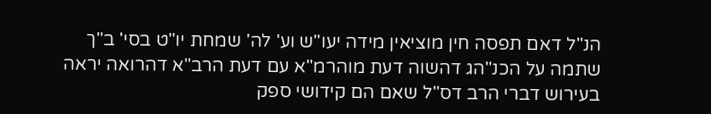הנ"ל דאם תפסה חין מוציאין מידה יעו"ש וע' לה' שמחת יו"ט בסי' ב"ך שתמה על הכנ"הג דהשוה דעת מוהרמ"א עם דעת הרב"א דהרואה יראה בעירוש דברי הרב דס"ל שאם הם קידושי ספק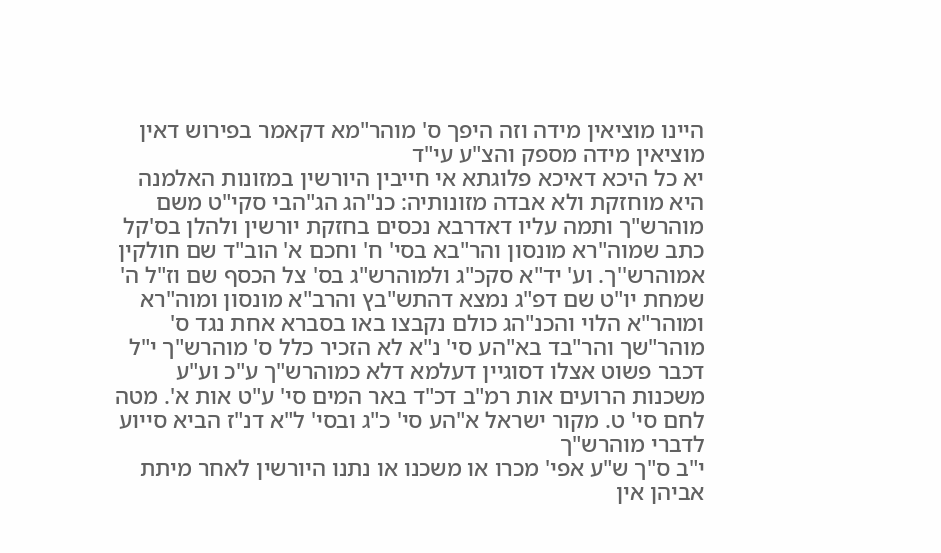היינו מוציאין מידה וזה היפך ס' מוהר"מא דקאמר בפירוש דאין מוציאין מידה מספק והצ"ע עי"ד
יא כל היכא דאיכא פלוגתא אי חייבין היורשין במזונות האלמנה היא מוחזקת ולא אבדה מזונותיה: כנ"הג הג"הבי סקי"ט משם מוהרש"ך ותמה עליו דאדרבא נכסים בחזקת יורשין ולהלן בס'קל כתב שמוה"רא מונסון והר"בא בסי' ח' וחכם א' הוב"ד שם חולקין אמוהרש''ך. וע' יד"א סקכ"ג ולמוהרש"ג בס' צל הכסף שם וז"ל ה' שמחת יו"ט שם דפ"ג נמצא דהתש"בץ והרב"א מונסון ומוה"רא ומוהר"א הלוי והכנ"הג כולם נקבצו באו בסברא אחת נגד ס' מוהר"שך והר"בד בא"הע סי' נ"א לא הזכיר כלל ס' מוהרש"ך י"ל דכבר פשוט אצלו דסוגיין דעלמא דלא כמוהרש"ך ע"כ וע"ע משכנות הרועים אות רמ"ב דכ"ד באר המים סי' ע"ט אות א'. מטה לחם סי' ט. מקור ישראל א"הע סי' כ"ג ובסי' ל"א דנ"ז הביא סייוע לדברי מוהרש"ך
י"ב ס"ך ש"ע אפי' מכרו או משכנו או נתנו היורשין לאחר מיתת אביהן אין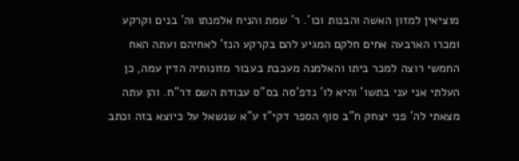מוציאין למזון האשה והבנות וכו'. ר' שמת והניח אלמנתו וה' בנים וקרקע ומכרו הארבעה אחים חלקם המגיע להם בקרקע הנז' לאחיהם ועתה האח החמשי רוצה למכר ביתו והאלמנה מעכבת בעבור מזונותיה הדין עמה, כן העלתי אני עני בתשו' והיא לו' נדפ'סה בס"ס עבודת השם דר"ח. והן עתה מצאתי לה' פני יצחק ח"ב סוף הספר דקי"ז ע"א שנשאל על כיוצא בזה וכתב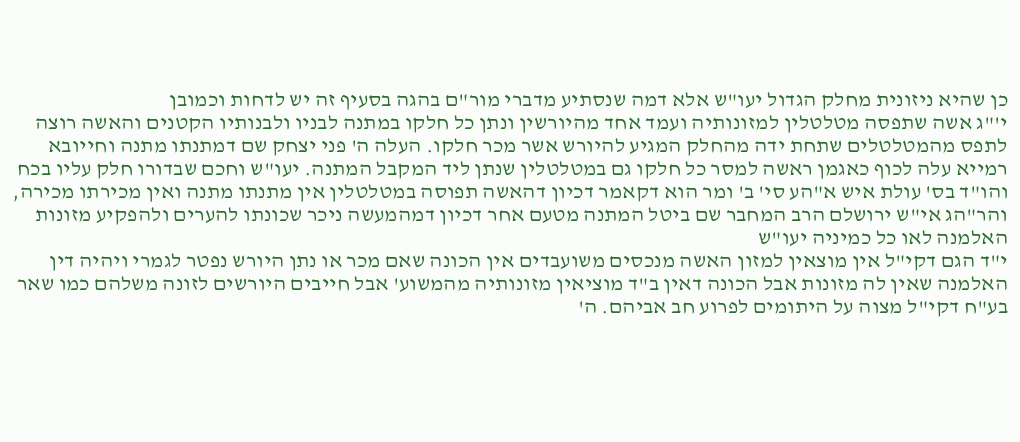כן שהיא ניזונית מחלק הגדול יעו"ש אלא דמה שנסתיע מדברי מור"ם בהגה בסעיף זה יש לדחות וכמובן
י'"ג אשה שתפסה מטלטלין למזונותיה ועמד אחד מהיורשין ונתן כל חלקו במתנה לבניו ולבנותיו הקטנים והאשה רוצה לתפס מהמטלטלים שתחת ידה מהחלק המגיע להיורש אשר מכר חלקו. העלה ה' פני יצחק שם דמתנתו מתנה וחייובא רמייא עלה לכוף כאגמן ראשה למסר כל חלקו גם במטלטלין שנתן ליד המקבל המתנה. יעו"ש וחכם שבדורו חלק עליו בכח והו"ד בס' עולת איש א"הע סי' ב' ומר הוא דקאמר דכיון דהאשה תפוסה במטלטלין אין מתנתו מתנה ואין מכירתו מכירה, והר"הג אי"ש ירושלם הרב המחבר שם ביטל המתנה מטעם אחר דכיון דמהמעשה ניכר שכונתו להערים ולהפקיע מזונות האלמנה לאו כל כמיניה יעו"ש
י"ד הגם דקי"ל אין מוצאין למזון האשה מנכסים משועבדים אין הכונה שאם מכר או נתן היורש נפטר לגמרי ויהיה דין האלמנה שאין לה מזונות אבל הכונה דאין ב"ד מוציאין מזונותיה מהמשוע' אבל חייבים היורשים לזונה משלהם כמו שאר בע"ח דקי"ל מצוה על היתומים לפרוע חב אביהם. ה'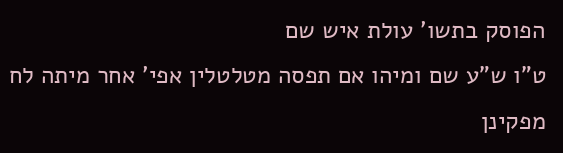הפוסק בתשו' עולת איש שם
ט"ו ש"ע שם ומיהו אם תפסה מטלטלין אפי' אחר מיתה לח מפקינן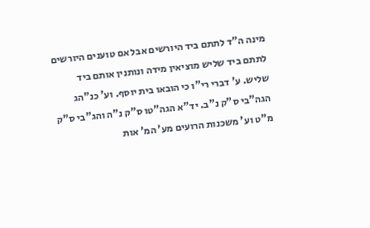מינה ה"ד לתתם ביד היורשים אבל אם טוענים היורשים לתתם ביד שליש מוציאין מידה ונותנין אותם ביד שליש. ע' דברי רי"ו כי הובאו בית יוסף. וע' כנ"הג הגה"בי ס"ק נ"ב. יד"א הגה"טו ס"ק נ"ה והג"בי ס"ק מ"ט וע' משכנות הרועים מע' המ' אות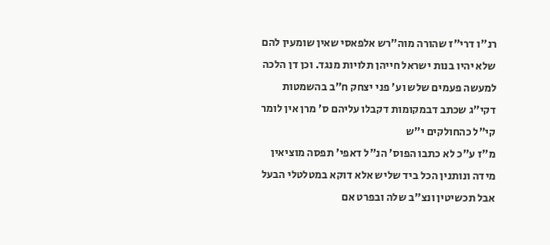רנ"ו דרי"ז שהורה מוה"רש אלפאסי שאין שומעין להם שלא יהיו בנות ישראל חייהן תלויות מנגד. וכן דן הלכה למעשה פעמים שלש וע' פני יצחק ח"ב בהשמטות דקי"ג שכתב דבמקומות דקבלו עליהם ס' מרן אין לומר קי"ל כהחולקים י"ש
מ"ז ע"כ לא כתבו הפוס' הנ"ל דאפי' תפסה מוציאין מידה ונותנין הכל ביד שליש אלא דוקא במטלטלי הבעל אבל תכשיטין ונצ"ב שלה ובפרט אם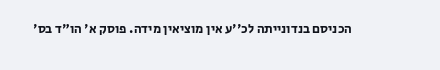הכניסם בנדונייתה לכ''ע אין מוציאין מידה. פוסק א' הו"ד בס'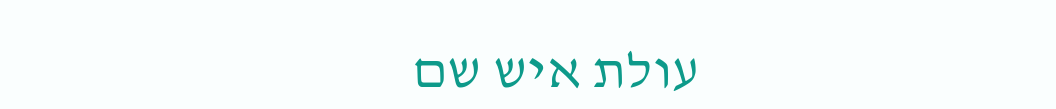עולת איש שם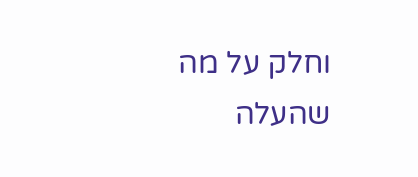וחלק על מה שהעלה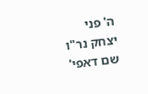ה' פני יצחק נר"ו שם דאפי'